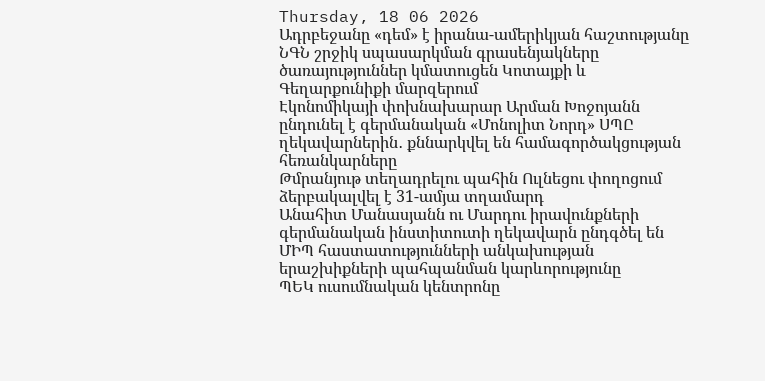Thursday, 18 06 2026
Ադրբեջանը «դեմ» է իրանա-ամերիկյան հաշտությանը
ՆԳՆ շրջիկ սպասարկման գրասենյակները ծառայություններ կմատուցեն Կոտայքի և Գեղարքունիքի մարզերում
Էկոնոմիկայի փոխնախարար Արման Խոջոյանն ընդունել է գերմանական «Մոնոլիտ Նորդ» ՍՊԸ ղեկավարներին․ քննարկվել են համագործակցության հեռանկարները
Թմրանյութ տեղադրելու պահին Ուլնեցու փողոցում ձերբակալվել է 31-ամյա տղամարդ
Անահիտ Մանասյանն ու Մարդու իրավունքների գերմանական ինստիտուտի ղեկավարն ընդգծել են ՄԻՊ հաստատությունների անկախության երաշխիքների պահպանման կարևորությունը
ՊԵԿ ուսումնական կենտրոնը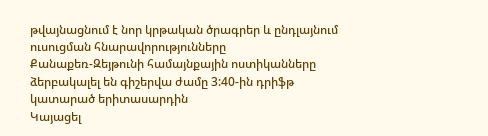թվայնացնում է նոր կրթական ծրագրեր և ընդլայնում ուսուցման հնարավորությունները
Քանաքեռ-Զեյթունի համայնքային ոստիկանները ձերբակալել են գիշերվա ժամը 3:40-ին դրիֆթ կատարած երիտասարդին
Կայացել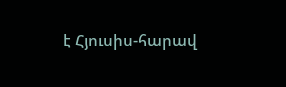է Հյուսիս-հարավ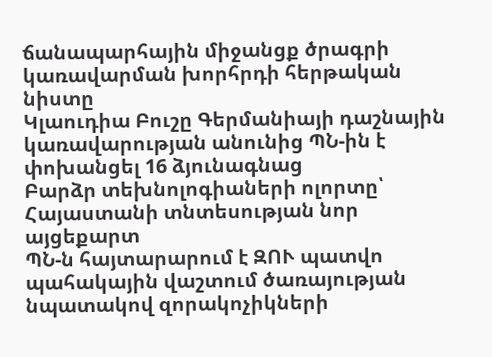ճանապարհային միջանցք ծրագրի կառավարման խորհրդի հերթական նիստը
Կլաուդիա Բուշը Գերմանիայի դաշնային կառավարության անունից ՊՆ-ին է փոխանցել 16 ձյունագնաց
Բարձր տեխնոլոգիաների ոլորտը՝ Հայաստանի տնտեսության նոր այցեքարտ
ՊՆ-ն հայտարարում է ԶՈՒ պատվո պահակային վաշտում ծառայության նպատակով զորակոչիկների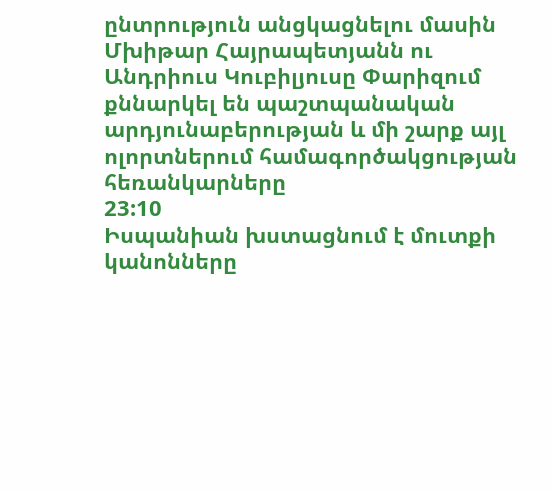ընտրություն անցկացնելու մասին
Մխիթար Հայրապետյանն ու Անդրիուս Կուբիլյուսը Փարիզում քննարկել են պաշտպանական արդյունաբերության և մի շարք այլ ոլորտներում համագործակցության հեռանկարները
23:10
Իսպանիան խստացնում է մուտքի կանոնները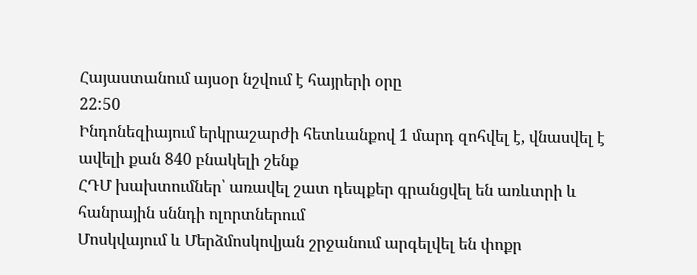Հայաստանում այսօր նշվում է հայրերի օրը
22:50
Ինդոնեզիայում երկրաշարժի հետևանքով 1 մարդ զոհվել է, վնասվել է ավելի քան 840 բնակելի շենք
ՀԴՄ խախտումներ՝ առավել շատ դեպքեր գրանցվել են առևտրի և հանրային սննդի ոլորտներում
Մոսկվայում և Մերձմոսկովյան շրջանում արգելվել են փոքր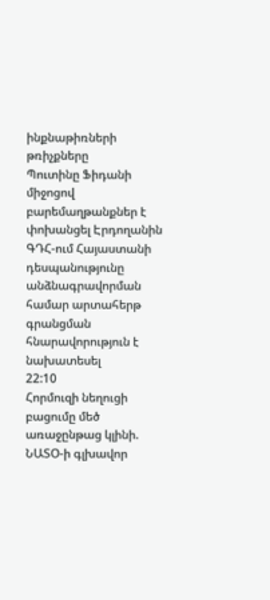ինքնաթիռների թռիչքները
Պուտինը Ֆիդանի միջոցով բարեմաղթանքներ է փոխանցել Էրդողանին
ԳԴՀ-ում Հայաստանի դեսպանությունը անձնագրավորման համար արտահերթ գրանցման հնարավորություն է նախատեսել
22:10
Հորմուզի նեղուցի բացումը մեծ առաջընթաց կլինի. ՆԱՏՕ-ի գլխավոր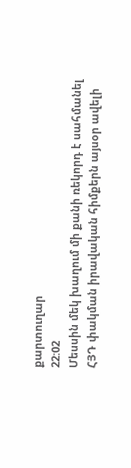քարտուղար
22:02
Մեսսին մեկ խաղում մի քանի ռեկորդ է սահմանել
ՀՅԴ փակման իրավական հիմքերն այսօր ավելի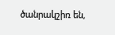ծանրակշիռ են,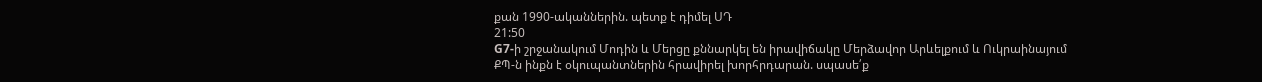քան 1990-ականներին. պետք է դիմել ՍԴ
21:50
G7-ի շրջանակում Մոդին և Մերցը քննարկել են իրավիճակը Մերձավոր Արևելքում և Ուկրաինայում
ՔՊ-ն ինքն է օկուպանտներին հրավիրել խորհրդարան. սպասե՛ք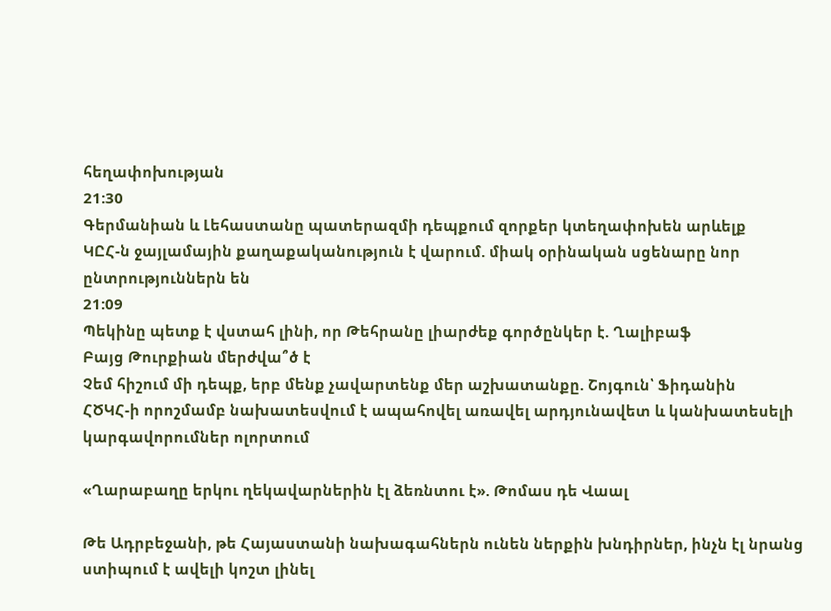հեղափոխության
21:30
Գերմանիան և Լեհաստանը պատերազմի դեպքում զորքեր կտեղափոխեն արևելք
ԿԸՀ-ն ջայլամային քաղաքականություն է վարում. միակ օրինական սցենարը նոր ընտրություններն են
21:09
Պեկինը պետք է վստահ լինի, որ Թեհրանը լիարժեք գործընկեր է. Ղալիբաֆ
Բայց Թուրքիան մերժվա՞ծ է
Չեմ հիշում մի դեպք, երբ մենք չավարտենք մեր աշխատանքը. Շոյգուն՝ Ֆիդանին
ՀԾԿՀ-ի որոշմամբ նախատեսվում է ապահովել առավել արդյունավետ և կանխատեսելի կարգավորումներ ոլորտում

«Ղարաբաղը երկու ղեկավարներին էլ ձեռնտու է». Թոմաս դե Վաալ

Թե Ադրբեջանի, թե Հայաստանի նախագահներն ունեն ներքին խնդիրներ, ինչն էլ նրանց ստիպում է ավելի կոշտ լինել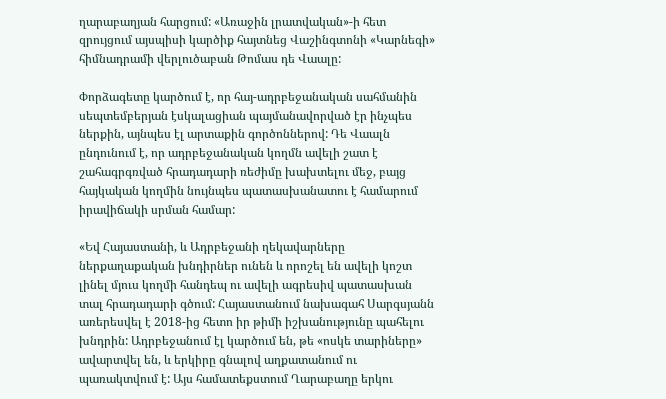ղարաբաղյան հարցում: «Առաջին լրատվական»-ի հետ զրույցում այսպիսի կարծիք հայտնեց Վաշինգտոնի «Կարնեգի» հիմնադրամի վերլուծաբան Թոմաս դե Վաալը:

Փորձագետը կարծում է, որ հայ-ադրբեջանական սահմանին սեպտեմբերյան էսկալացիան պայմանավորված էր ինչպես ներքին, այնպես էլ արտաքին գործոններով: Դե Վաալն ընդունում է, որ ադրբեջանական կողմն ավելի շատ է շահագրգռված հրադադարի ռեժիմը խախտելու մեջ, բայց հայկական կողմին նույնպես պատասխանատու է համարում իրավիճակի սրման համար:

«Եվ Հայաստանի, և Ադրբեջանի ղեկավարները ներքաղաքական խնդիրներ ունեն և որոշել են ավելի կոշտ լինել մյուս կողմի հանդեպ ու ավելի ագրեսիվ պատասխան տալ հրադադարի գծում: Հայաստանում նախագահ Սարգսյանն առերեսվել է 2018-ից հետո իր թիմի իշխանությունը պահելու խնդրին: Ադրբեջանում էլ կարծում են, թե «ոսկե տարիները» ավարտվել են, և երկիրը գնալով աղքատանում ու պառակտվում է: Այս համատեքստում Ղարաբաղը երկու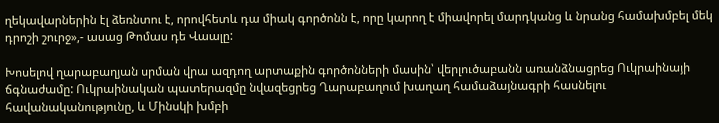ղեկավարներին էլ ձեռնտու է, որովհետև դա միակ գործոնն է, որը կարող է միավորել մարդկանց և նրանց համախմբել մեկ դրոշի շուրջ»,- ասաց Թոմաս դե Վաալը:

Խոսելով ղարաբաղյան սրման վրա ազդող արտաքին գործոնների մասին՝ վերլուծաբանն առանձնացրեց Ուկրաինայի ճգնաժամը: Ուկրաինական պատերազմը նվազեցրեց Ղարաբաղում խաղաղ համաձայնագրի հասնելու հավանականությունը, և Մինսկի խմբի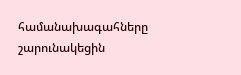համանախագահները շարունակեցին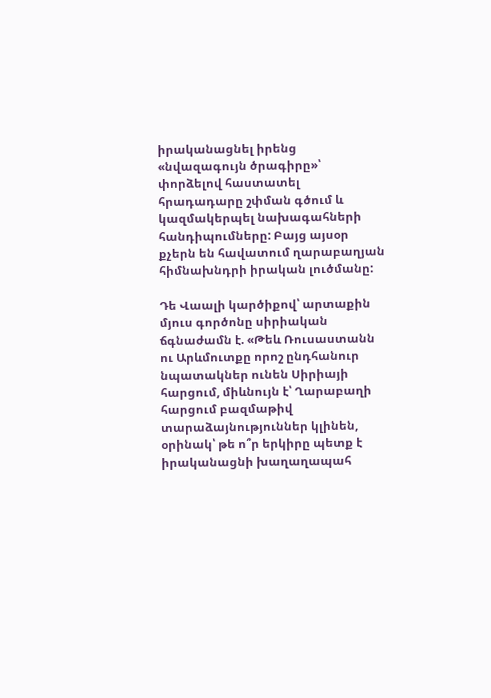իրականացնել իրենց «նվազագույն ծրագիրը»՝ փորձելով հաստատել հրադադարը շփման գծում և կազմակերպել նախագահների հանդիպումները: Բայց այսօր քչերն են հավատում ղարաբաղյան հիմնախնդրի իրական լուծմանը:

Դե Վաալի կարծիքով՝ արտաքին մյուս գործոնը սիրիական ճգնաժամն է. «Թեև Ռուսաստանն ու Արևմուտքը որոշ ընդհանուր նպատակներ ունեն Սիրիայի հարցում, միևնույն է՝ Ղարաբաղի հարցում բազմաթիվ տարաձայնություններ կլինեն, օրինակ՝ թե ո՞ր երկիրը պետք է իրականացնի խաղաղապահ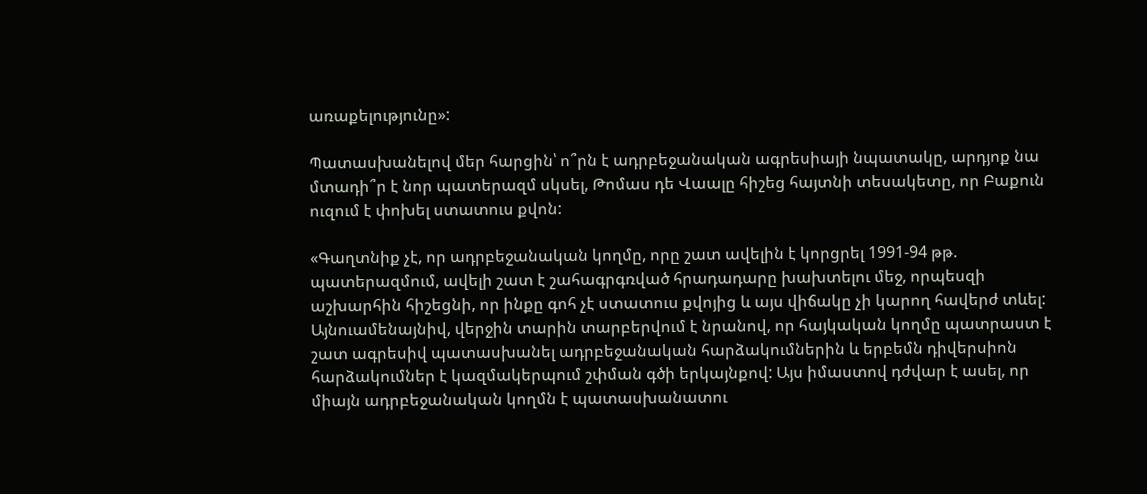առաքելությունը»:

Պատասխանելով մեր հարցին՝ ո՞րն է ադրբեջանական ագրեսիայի նպատակը, արդյոք նա մտադի՞ր է նոր պատերազմ սկսել, Թոմաս դե Վաալը հիշեց հայտնի տեսակետը, որ Բաքուն ուզում է փոխել ստատուս քվոն:

«Գաղտնիք չէ, որ ադրբեջանական կողմը, որը շատ ավելին է կորցրել 1991-94 թթ. պատերազմում, ավելի շատ է շահագրգռված հրադադարը խախտելու մեջ, որպեսզի աշխարհին հիշեցնի, որ ինքը գոհ չէ ստատուս քվոյից և այս վիճակը չի կարող հավերժ տևել: Այնուամենայնիվ, վերջին տարին տարբերվում է նրանով, որ հայկական կողմը պատրաստ է շատ ագրեսիվ պատասխանել ադրբեջանական հարձակումներին և երբեմն դիվերսիոն հարձակումներ է կազմակերպում շփման գծի երկայնքով: Այս իմաստով դժվար է ասել, որ միայն ադրբեջանական կողմն է պատասխանատու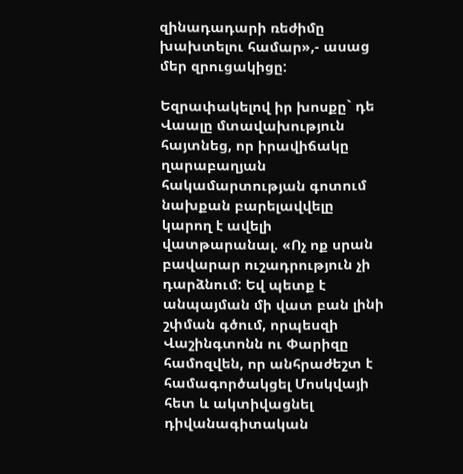զինադադարի ռեժիմը խախտելու համար»,- ասաց մեր զրուցակիցը:

Եզրափակելով իր խոսքը` դե Վաալը մտավախություն հայտնեց, որ իրավիճակը ղարաբաղյան հակամարտության գոտում նախքան բարելավվելը կարող է ավելի վատթարանալ. «Ոչ ոք սրան բավարար ուշադրություն չի դարձնում: Եվ պետք է անպայման մի վատ բան լինի շփման գծում, որպեսզի Վաշինգտոնն ու Փարիզը համոզվեն, որ անհրաժեշտ է համագործակցել Մոսկվայի հետ և ակտիվացնել դիվանագիտական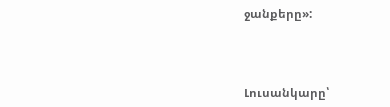ջանքերը»:



Լուսանկարը՝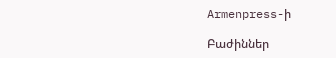Armenpress-ի

Բաժիններ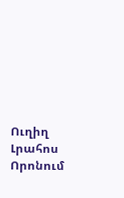Ուղիղ
Լրահոս
Որոնում